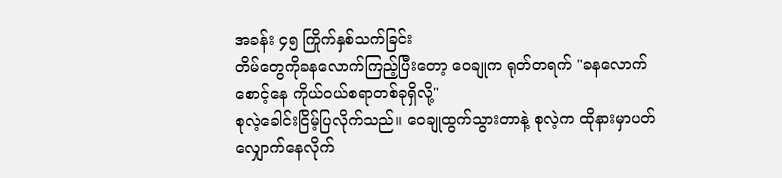အခန်း ၄၅ ကြိုက်နှစ်သက်ခြင်း
တိမ်တွေကိုခနလောက်ကြည့်ပြီးတော့ ဝေချုက ရုတ်တရက် "ခနလောက်စောင့်နေ ကိုယ်ဝယ်စရာတစ်ခုရှိလို့"
စုလဲ့ခေါင်းငြိမ့်ပြလိုက်သည်။ ဝေချုထွက်သွားတာနဲ့ စုလဲ့က ထိုနားမှာပတ်လျှောက်နေလိုက်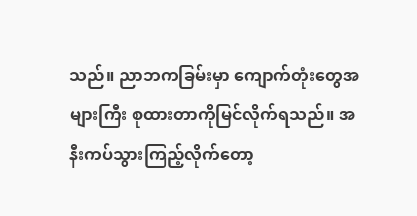သည်။ ညာဘကခြမ်းမှာ ကျောက်တုံးတွေအများကြီး စုထားတာကိုမြင်လိုက်ရသည်။ အနီးကပ်သွားကြည့်လိုက်တော့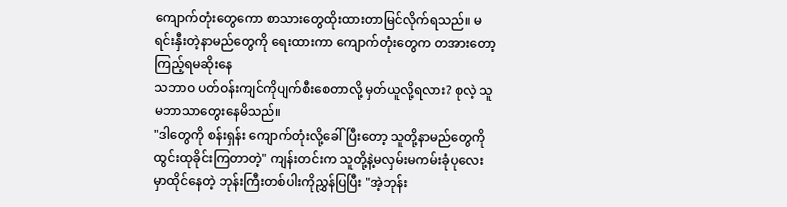ကျောက်တုံးတွေကော စာသားတွေထိုးထားတာမြင်လိုက်ရသည်။ မရင်းနှီးတဲ့နာမည်တွေကို ရေးထားကာ ကျောက်တုံးတွေက တအားတော့ကြည့်ရမဆိုးနေ
သဘာဝ ပတ်ဝန်းကျင်ကိုပျက်စီးစေတာလို့ မှတ်ယူလို့ရလား? စုလဲ့ သူမဘာသာတွေးနေမိသည်။
"ဒါတွေကို စန်းရှန်း ကျောက်တုံးလို့ခေါ်ပြီးတော့ သူတို့နာမည်တွေကိုထွင်းထုခိုင်းကြတာတဲ့" ကျန်းတင်းက သူတို့နဲ့မလှမ်းမကမ်းခုံပုလေးမှာထိုင်နေတဲ့ ဘုန်းကြီးတစ်ပါးကိုညွှန်ပြပြီး "အဲ့ဘုန်း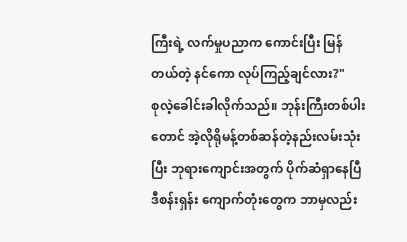ကြီးရဲ့ လက်မှုပညာက ကောင်းပြီး မြန်တယ်တဲ့ နင်ကော လုပ်ကြည့်ချင်လား?"
စုလဲ့ခေါင်းခါလိုက်သည်။ ဘုန်းကြီးတစ်ပါးတောင် အဲ့လိုရိုမန့်တစ်ဆန်တဲ့နည်းလမ်းသုံးပြီး ဘုရားကျောင်းအတွက် ပိုက်ဆံရှာနေပြီ ဒီစန်းရှန်း ကျောက်တုံးတွေက ဘာမှလည်း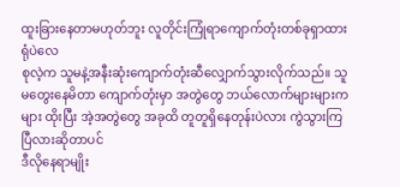ထူးခြားနေတာမဟုတ်ဘူး လူတိုင်းကြုံရာကျောက်တုံးတစ်ခုရှာထားရုံပဲလေ
စုလဲ့က သူမနဲ့အနီးဆုံးကျောက်တုံးဆီလျှောက်သွားလိုက်သည်။ သူမတွေးနေမိတာ ကျောက်တုံးမှာ အတွဲတွေ ဘယ်လောက်များများကများ ထိုးပြီး အဲ့အတွဲတွေ အခုထိ တူတူရှိနေတုန်းပဲလား ကွဲသွားကြပြီလားဆိုတာပင်
ဒီလိုနေရာမျိုး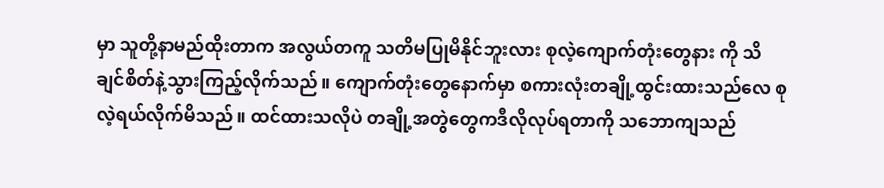မှာ သူတို့နာမည်ထိုးတာက အလွယ်တကူ သတိမပြုမိနိုင်ဘူးလား စုလဲ့ကျောက်တုံးတွေနား ကို သိချင်စိတ်နဲ့သွားကြည့်လိုက်သည်။ ကျောက်တုံးတွေနောက်မှာ စကားလုံးတချို့ထွင်းထားသည်လေ စုလဲ့ရယ်လိုက်မိသည်။ ထင်ထားသလိုပဲ တချို့အတွဲတွေကဒီလိုလုပ်ရတာကို သဘောကျသည်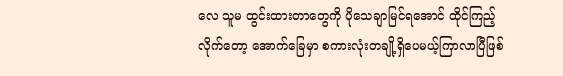လေ သူမ ထွင်းထားတာတွေကို ပိုသေချာမြင်ရအောင် ထိုင်ကြည့်လိုက်တော့ အောက်ခြေမှာ စကားလုံးတချို့ရှိပေမယ့်ကြာလာပြီဖြစ်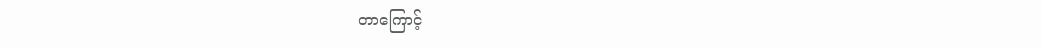တာကြောင့်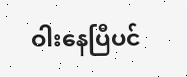ဝါးနေပြီပင်